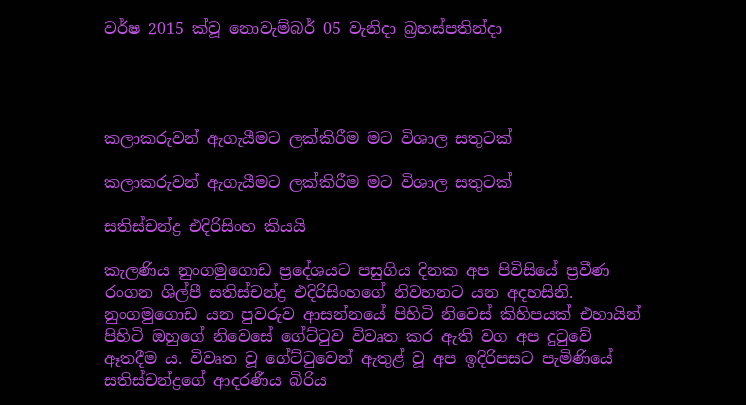වර්ෂ 2015 ක්වූ නොවැම්බර් 05 වැනිදා බ්‍රහස්පතින්දා




කලාකරුවන් ඇගැයීමට ලක්කිරීම මට විශාල සතුටක්

කලාකරුවන් ඇගැයීමට ලක්කිරීම මට විශාල සතුටක්

සතිස්චන්ද්‍ර එදිරිසිංහ කියයි

කැලණිය නුංගමුගොඩ ප්‍රදේශයට පසුගිය දිනක අප පිවිසියේ ප්‍රවීණ රංගන ශිල්පී සතිස්චන්ද්‍ර එදිරිසිංහගේ නිවහනට යන අදහසිනි. නුංගමුගොඩ යන පුවරුව ආසන්නයේ පිහිටි නිවෙස් කිහිපයක් එහායින් පිහිටි ඔහුගේ නිවෙසේ ගේට්ටුව විවෘත කර ඇති වග අප දුටුවේ ඈතදීම ය. විවෘත වූ ගේට්ටුවෙන් ඇතුළ් වූ අප ඉදිරිපසට පැමිණියේ සතිස්චන්ද්‍රගේ ආදරණීය බිරිය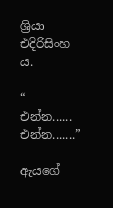ශ්‍රියා එදිරිසිංහ ය.

“ එන්න...... එන්න.......”

ඇයගේ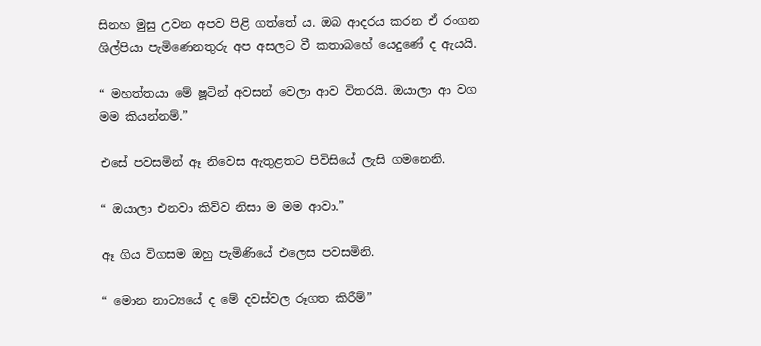සිනහ මුසු උවන අපව පිළි ගත්තේ ය. ඔබ ආදරය කරන ඒ රංගන ශිල්පියා පැමිණෙනතුරු අප අසලට වී කතාබහේ යෙදුණේ ද ඇයයි.

“ මහත්තයා මේ ෂූටින් අවසන් වෙලා ආව විතරයි. ඔයාලා ආ වග මම කියන්නම්.”

එසේ පවසමින් ඈ නිවෙස ඇතුළතට පිවිසියේ ලැසි ගමනෙනි.

“ ඔයාලා එනවා කිව්ව නිසා ම මම ආවා.”

ඈ ගිය විගසම ඔහු පැමිණියේ එලෙස පවසමිනි.

“ මොන නාට්‍යයේ ද මේ දවස්වල රූගත කිරීම්”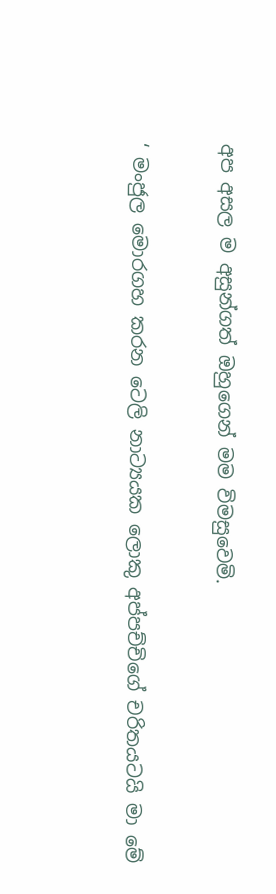අප අසල ම අසුන්ගත් ඔහුගෙන් මම විමසුවෙමි.

‘ මංජුල මොරගහ කරන ටෙලි නාට්‍යයක ලොකු අප්පච්චිගේ චරිතයටයි මා මේ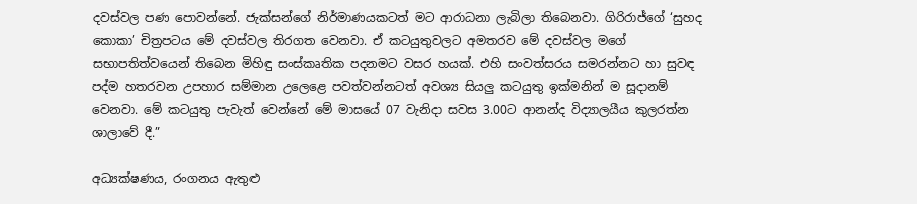දවස්වල පණ පොවන්නේ. ජැක්සන්ගේ නිර්මාණයකටත් මට ආරාධනා ලැබිලා තිබෙනවා. ගිරිරාජ්ගේ ‘සුහද කොකා’ චිත්‍රපටය මේ දවස්වල තිරගත වෙනවා. ඒ කටයුතුවලට අමතරව මේ දවස්වල මගේ සභාපතිත්වයෙන් තිබෙන මිහිඳු සංස්කෘතික පදනමට වසර හයක්. එහි සංවත්සරය සමරන්නට හා සුවඳ පද්ම හතරවන උපහාර සම්මාන උලෙළෙ පවත්වන්නටත් අවශ්‍ය සියලු කටයුතු ඉක්මනින් ම සූදානම් වෙනවා. මේ කටයුතු පැවැත් වෙන්නේ මේ මාසයේ 07 වැනිදා සවස 3.00ට ආනන්ද විද්‍යාලයීය කුලරත්න ශාලාවේ දී.”

අධ්‍යක්ෂණය, රංගනය ඇතුළු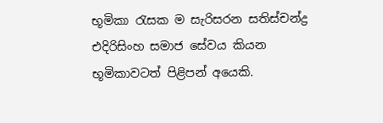භූමිකා රැසක ම සැරිසරන සතිස්චන්ද්‍ර එදිරිසිංහ සමාජ සේවය කියන භූමිකාවටත් පිළිපන් අයෙකි.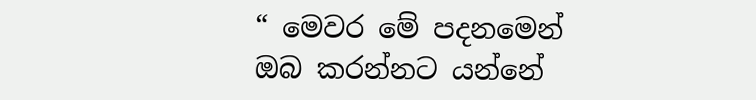“ මෙවර මේ පදනමෙන් ඔබ කරන්නට යන්නේ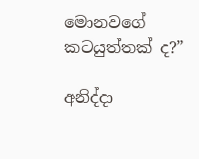මොනවගේ කටයුත්තක් ද?”

අනිද්දා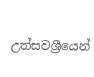උත්සවශ්‍රීයෙන්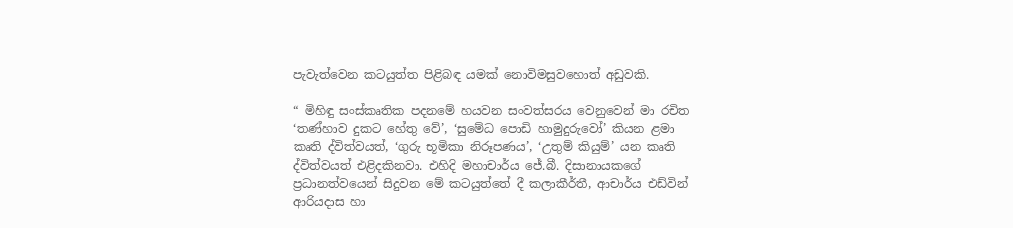පැවැත්වෙන කටයුත්ත පිළිබඳ යමක් නොවිමසුවහොත් අඩුවකි.

“ මිහිඳු සංස්කෘතික පදනමේ හයවන සංවත්සරය වෙනුවෙන් මා රචිත ‘තණ්හාව දුකට හේතු වේ’, ‘සුමේධ පොඩි හාමුදුරුවෝ’ කියන ළමා කෘති ද්විත්වයත්, ‘ගුරු භූමිකා නිරූපණය’, ‘උතුම් කියුම්’ යන කෘති ද්විත්වයත් එළිදකිනවා. එහිදි මහාචාර්ය ජේ.බී. දිසානායකගේ ප්‍රධානත්වයෙන් සිදුවන මේ කටයුත්තේ දී කලාකීර්තී, ආචාර්ය එඩ්වින් ආරියදාස හා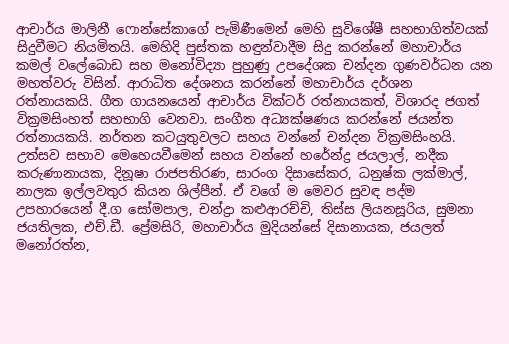ආචාර්ය මාලිනී ෆොන්සේකාගේ පැමිණීමෙන් මෙහි සුවිශේෂී සහභාගිත්වයක් සිදුවීමට නියමිතයි. මෙහිදි පුස්තක හඳුන්වාදීම සිදු කරන්නේ මහාචාර්ය කමල් වලේබොඩ සහ මනෝවිද්‍යා පුහුණු උපදේශක චන්දන ගුණවර්ධන යන මහත්වරු විසින්. ආරාධිත දේශනය කරන්නේ මහාචාර්ය දර්ශන රත්නායකයි. ගීත ගායනයෙන් ආචාර්ය වික්ටර් රත්නායකත්, විශාරද ජගත් වික්‍රමසිංහත් සහභාගි වෙනවා. සංගීත අධ්‍යක්ෂණය කරන්නේ ජයන්ත රත්නායකයි. නර්තන කටයුතුවලට සහය වන්නේ චන්දන වික්‍රමසිංහයි. උත්සව සභාව මෙහෙයවීමෙන් සහය වන්නේ හරේන්ද්‍ර ජයලාල්, නදීක කරුණානායක, දිනූෂා රාජපතිරණ, සාරංග දිසාසේකර, ධනුෂ්ක ලක්මාල්, නාලක ඉල්ලවතුර කියන ශිල්පීන්. ඒ වගේ ම මෙවර සුවඳ පද්ම උපහාරයෙන් දී.ග සෝමපාල, චන්ද්‍රා කළුආරච්චි, තිස්ස ලියනසූරිය, සුමනා ජයතිලක, එච්.ඩී. ප්‍රේමසිරි, මහාචාර්ය මුදියන්සේ දිසානායක, ජයලත් මනෝරත්න,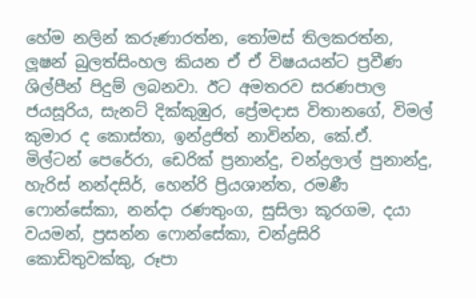හේම නලින් කරුණාරත්න, තෝමස් තිලකරත්න, ලූෂන් බුලත්සිංහල කියන ඒ ඒ විෂයයන්ට ප්‍රවීණ ශිල්පීන් පිදුම් ලබනවා. ඊට අමතරව සරණපාල ජයසූරිය, සැනට් දික්කුඹුර, ප්‍රේමදාස විතානගේ, විමල් කුමාර ද කොස්තා, ඉන්ද්‍රජිත් නාවින්න, කේ.ඒ. මිල්ටන් පෙරේරා, ඩෙරික් ප්‍රනාන්දු, චන්ද්‍රලාල් පුනාන්දු, හැරිස් නන්දසිර්, හෙන්රි ප්‍රියශාන්ත, රමණී ෆොන්සේකා, නන්දා රණතුංග, සුසිලා කූරගම, දයා වයමන්, ප්‍රසන්න ෆොන්සේකා, චන්ද්‍රසිරි කොඩිතුවක්කු, රූපා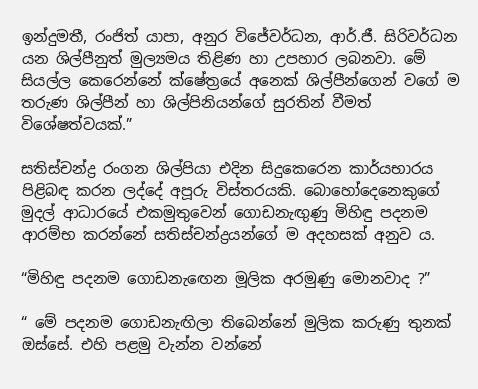ඉන්දුමතී, රංජිත් යාපා, අනුර විජේවර්ධන, ආර්.ජී. සිරිවර්ධන යන ශිල්පීනුත් මුල්‍යමය තිළිණ හා උපහාර ලබනවා. මේ සියල්ල කෙරෙන්නේ ක්ෂේත්‍රයේ අනෙක් ශිල්පීන්ගෙන් වගේ ම තරුණ ශිල්පීන් හා ශිල්පිනියන්ගේ සුරතින් වීමත් විශේෂත්වයක්.”

සතිස්චන්ද්‍ර රංගන ශිල්පියා එදින සිදුකෙරෙන කාර්යභාරය පිළිබඳ කරන ලද්දේ අපූරු විස්තරයකි. බොහෝදෙනෙකුගේ මුදල් ආධාරයේ එකමුතුවෙන් ගොඩනැඟුණු මිහිඳු පදනම ආරම්භ කරන්නේ සතිස්චන්ද්‍රයන්ගේ ම අදහසක් අනුව ය.

“මිහිඳු පදනම ගොඩනැඟෙන මූලික අරමුණු මොනවාද ?”

“ මේ පදනම ගොඩනැඟිලා තිබෙන්නේ මුලික කරුණු තුනක් ඔස්සේ. එහි පළමු වැන්න වන්නේ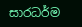සාරධර්ම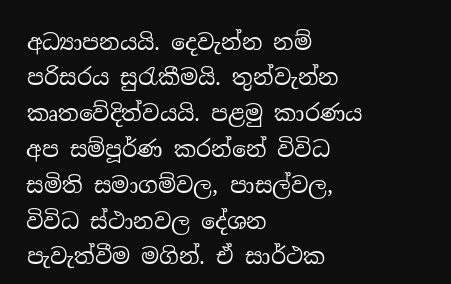අධ්‍යාපනයයි. දෙවැන්න නම් පරිසරය සුරැකීමයි. තුන්වැන්න කෘතවේදිත්වයයි. පළමු කාරණය අප සම්පූර්ණ කරන්නේ විවිධ සමිති සමාගම්වල, පාසල්වල, විවිධ ස්ථානවල දේශන පැවැත්වීම මගින්. ඒ සාර්ථක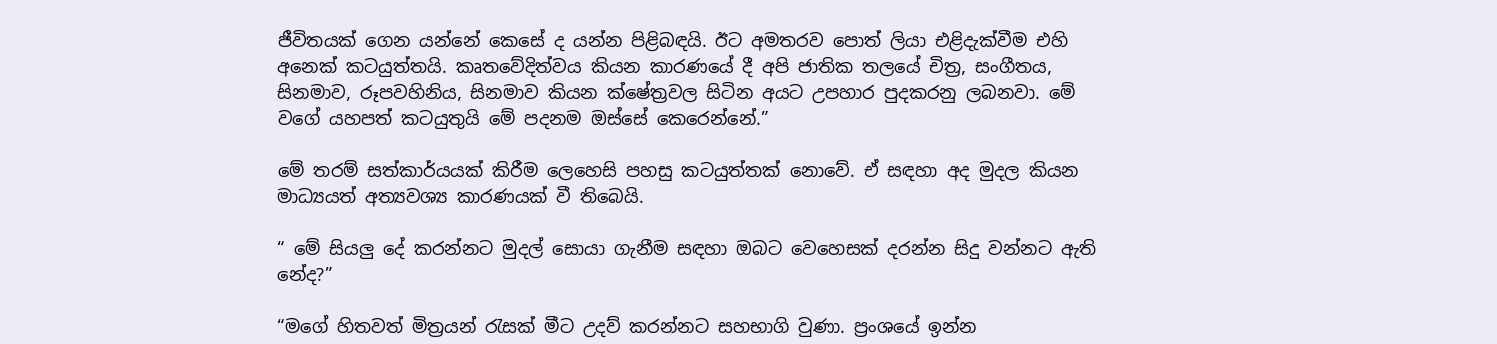ජීවිතයක් ගෙන යන්නේ කෙසේ ද යන්න පිළිබඳයි. ඊට අමතරව පොත් ලියා එළිදැක්වීම එහි අනෙක් කටයුත්තයි. කෘතවේදිත්වය කියන කාරණයේ දී අපි ජාතික තලයේ චිත්‍ර, සංගීතය, සිනමාව, රූපවහිනිය, සිනමාව කියන ක්ෂේත්‍රවල සිටින අයට උපහාර පුදකරනු ලබනවා. මේ වගේ යහපත් කටයුතුයි මේ පදනම ඔස්සේ කෙරෙන්නේ.”

මේ තරම් සත්කාර්යයක් කිරීම ලෙහෙසි පහසු කටයුත්තක් නොවේ. ඒ සඳහා අද මුදල කියන මාධ්‍යයත් අත්‍යවශ්‍ය කාරණයක් වී තිබෙයි.

“ මේ සියලු දේ කරන්නට මුදල් සොයා ගැනීම සඳහා ඔබට වෙහෙසක් දරන්න සිදු වන්නට ඇති නේද?”

“මගේ හිතවත් මිත්‍රයන් රැසක් මීට උදව් කරන්නට සහභාගි වුණා. ප්‍රංශයේ ඉන්න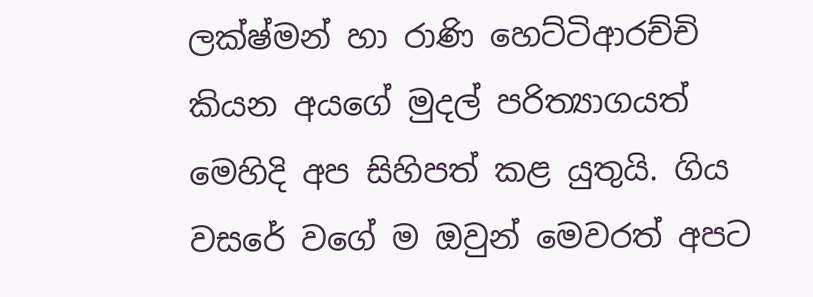ලක්ෂ්මන් හා රාණි හෙට්ටිආරච්චි කියන අයගේ මුදල් පරිත්‍යාගයත් මෙහිදි අප සිහිපත් කළ යුතුයි. ගිය වසරේ වගේ ම ඔවුන් මෙවරත් අපට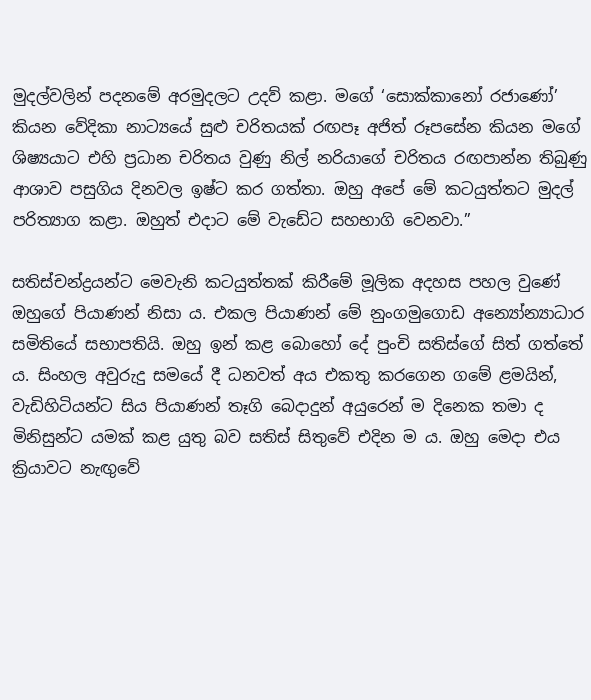මුදල්වලින් පදනමේ අරමුදලට උදව් කළා. මගේ ‘සොක්කානෝ රජාණෝ’ කියන වේදිකා නාට්‍යයේ සුළු චරිතයක් රඟපෑ අජිත් රූපසේන කියන මගේ ශිෂ්‍යයාට එහි ප්‍රධාන චරිතය වුණු නිල් නරියාගේ චරිතය රඟපාන්න තිබුණු ආශාව පසුගිය දිනවල ඉෂ්ට කර ගත්තා. ඔහු අපේ මේ කටයුත්තට මුදල් පරිත්‍යාග කළා. ඔහුත් එදාට මේ වැඩේට සහභාගි වෙනවා.”

සතිස්චන්ද්‍රයන්ට මෙවැනි කටයුත්තක් කිරීමේ මූලික අදහස පහල වුණේ ඔහුගේ පියාණන් නිසා ය. එකල පියාණන් මේ නුංගමුගොඩ අන්‍යෝන්‍යාධාර සමිතියේ සභාපතියි. ඔහු ඉන් කළ බොහෝ දේ පුංචි සතිස්ගේ සිත් ගත්තේ ය. සිංහල අවුරුදු සමයේ දී ධනවත් අය එකතු කරගෙන ගමේ ළමයින්, වැඩිහිටියන්ට සිය පියාණන් තෑගි බෙදාදුන් අයුරෙන් ම දිනෙක තමා ද මිනිසුන්ට යමක් කළ යුතු බව සතිස් සිතුවේ එදින ම ය. ඔහු මෙදා එය ක්‍රියාවට නැඟුවේ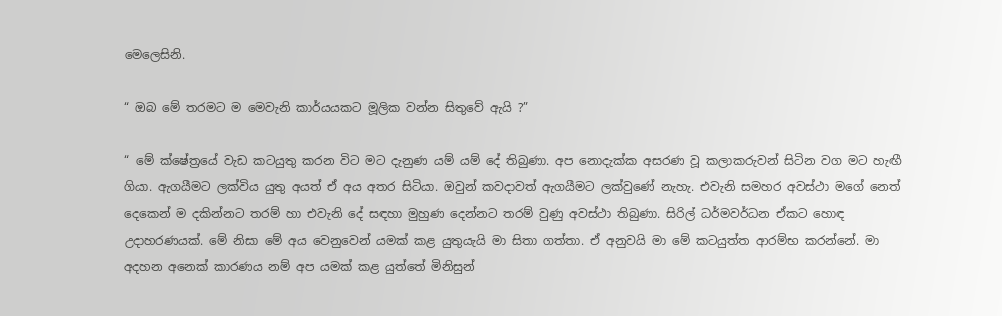මෙලෙසිනි.

“ ඔබ මේ තරමට ම මෙවැනි කාර්යයකට මූලික වන්න සිතුවේ ඇයි ?”

“ මේ ක්ෂේත්‍රයේ වැඩ කටයුතු කරන විට මට දැනුණ යම් යම් දේ තිබුණා. අප නොදැක්ක අසරණ වූ කලාකරුවන් සිටින වග මට හැඟී ගියා. ඇගයීමට ලක්විය යුතු අයත් ඒ අය අතර සිටියා. ඔවුන් කවදාවත් ඇගයීමට ලක්වුණේ නැහැ. එවැනි සමහර අවස්ථා මගේ නෙත් දෙකෙන් ම දකින්නට තරම් හා එවැනි දේ සඳහා මුහුණ දෙන්නට තරම් වුණු අවස්ථා තිබුණා. සිරිල් ධර්මවර්ධන ඒකට හොඳ උදාහරණයක්. මේ නිසා මේ අය වෙනුවෙන් යමක් කළ යුතුයැයි මා සිතා ගත්තා. ඒ අනුවයි මා මේ කටයුත්ත ආරම්භ කරන්නේ. මා අදහන අනෙක් කාරණය නම් අප යමක් කළ යුත්තේ මිනිසුන්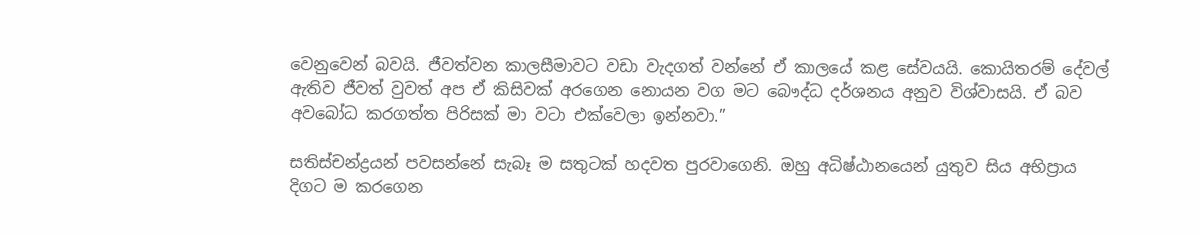වෙනුවෙන් බවයි. ජීවත්වන කාලසීමාවට වඩා වැදගත් වන්නේ ඒ කාලයේ කළ සේවයයි. කොයිතරම් දේවල් ඇතිව ජීවත් වුවත් අප ඒ කිසිවක් අරගෙන නොයන වග මට බෞද්ධ දර්ශනය අනුව විශ්වාසයි. ඒ බව අවබෝධ කරගත්ත පිරිසක් මා වටා එක්වෙලා ඉන්නවා.”

සතිස්චන්ද්‍රයන් පවසන්නේ සැබෑ ම සතුටක් හදවත පුරවාගෙනි. ඔහු අධිෂ්ඨානයෙන් යුතුව සිය අභිප්‍රාය දිගට ම කරගෙන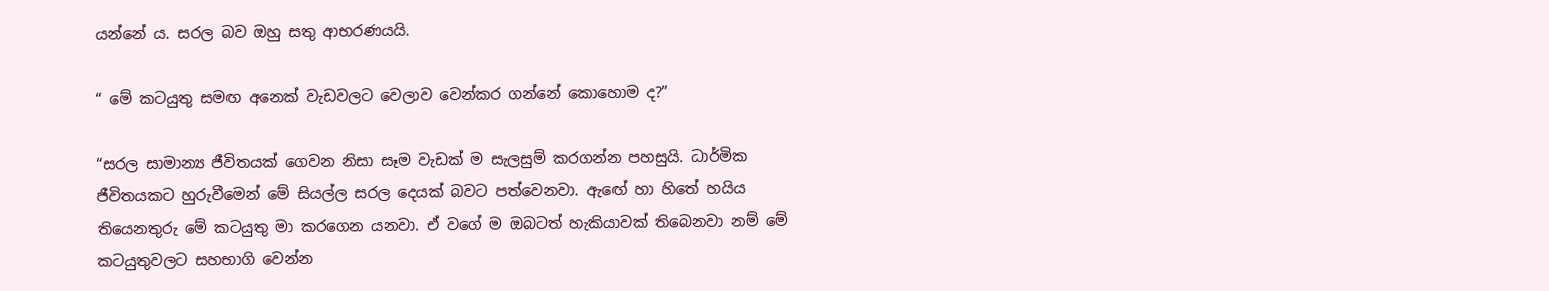යන්නේ ය. සරල බව ඔහු සතු ආභරණයයි.

“ මේ කටයුතු සමඟ අනෙක් වැඩවලට වෙලාව වෙන්කර ගන්නේ කොහොම ද?”

“සරල සාමාන්‍ය ජීවිතයක් ගෙවන නිසා සෑම වැඩක් ම සැලසුම් කරගන්න පහසුයි. ධාර්මික ජීවිතයකට හුරුවීමෙන් මේ සියල්ල සරල දෙයක් බවට පත්වෙනවා. ඇඟේ හා හිතේ හයිය තියෙනතුරු මේ කටයුතු මා කරගෙන යනවා. ඒ වගේ ම ඔබටත් හැකියාවක් තිබෙනවා නම් මේ කටයුතුවලට සහභාගි වෙන්න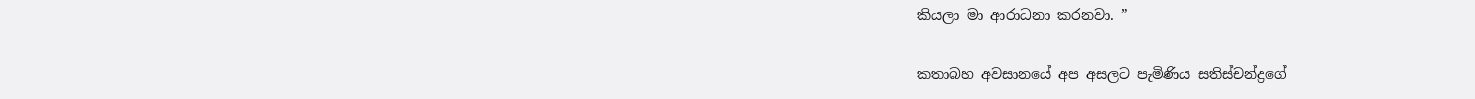කියලා මා ආරාධනා කරනවා. ”

කතාබහ අවසානයේ අප අසලට පැමිණිය සතිස්චන්ද්‍රගේ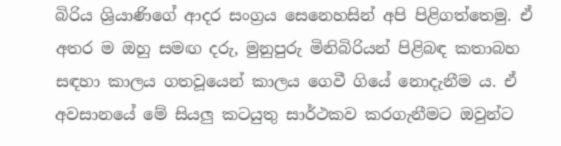බිරිය ශ්‍රියාණිගේ ආදර සංග්‍රය සෙනෙහසින් අපි පිළිගත්තෙමු. ඒ අතර ම ඔහු සමඟ දරු, මුනුපුරු මිනිබිරියන් පිළිබඳ කතාබහ සඳහා කාලය ගතවූයෙන් කාලය ගෙවී ගියේ නොදැනීම ය. ඒ අවසානයේ මේ සියලු කටයුතු සාර්ථකව කරගැනීමට ඔවුන්ට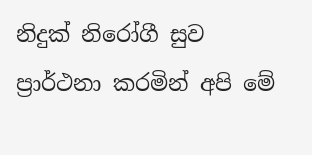නිදුක් නිරෝගී සුව ප්‍රාර්ථනා කරමින් අපි මේ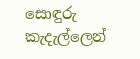සොඳුරු කැදැල්ලෙන්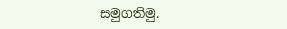සමුගතිමු.